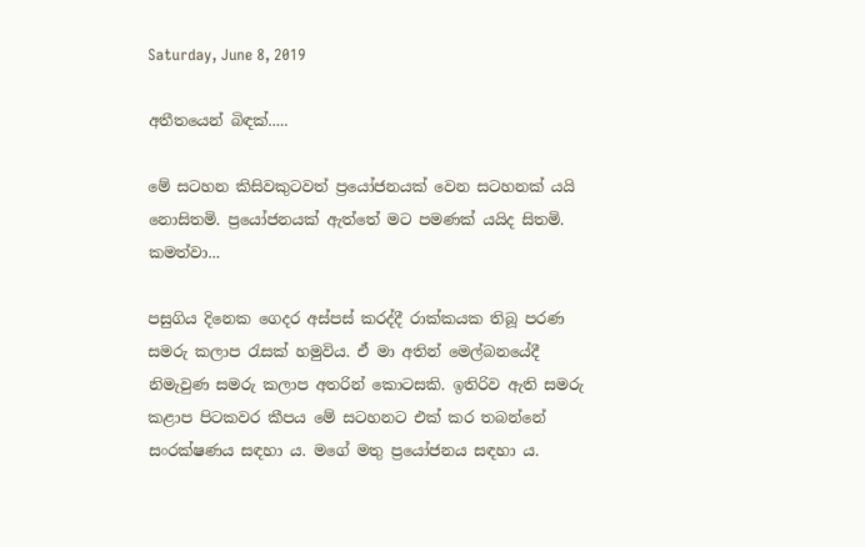Saturday, June 8, 2019

අතීතයෙන් බිඳක්.....

මේ සටහන කිසිවකුටවත් ප්‍රයෝජනයක් වෙන සටහනක් යයි නොසිතමි. ප්‍රයෝජනයක් ඇත්තේ මට පමණක් යයිද සිතමි. කමත්වා...

පසුගිය දිනෙක ගෙදර අස්පස් කරද්දී රාක්කයක තිබූ පරණ සමරු කලාප රැසක් හමුවිය. ඒ මා අතින් මෙල්බනයේදී නිමැවුණ සමරු කලාප අතරින් කොටසකි. ඉතිරිව ඇති සමරු කළාප පිටකවර කීපය මේ සටහනට එක් කර තබන්නේ සංරක්ෂණය සඳහා ය. මගේ මතු ප්‍රයෝජනය සඳහා ය.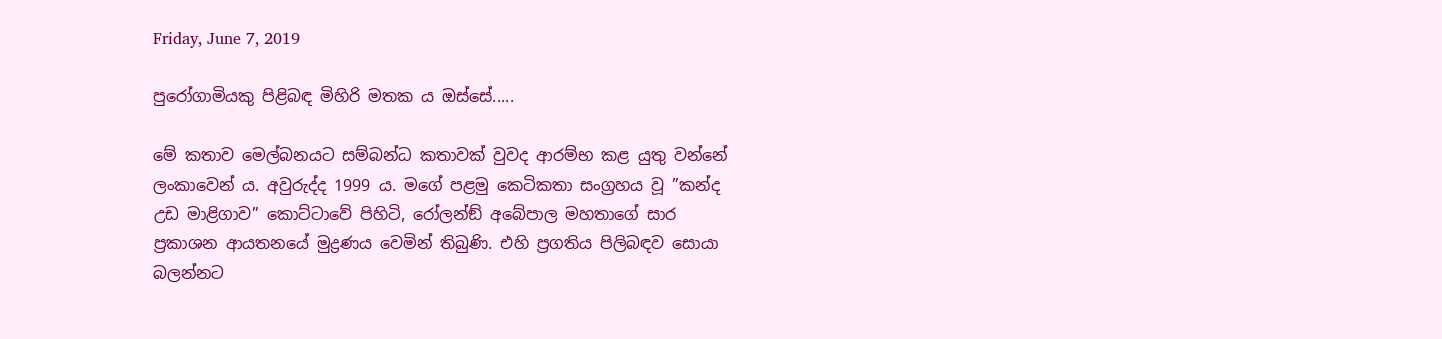Friday, June 7, 2019

පුරෝගාමියකු පිළිබඳ මිහිරි මතක ය ඔස්සේ.....

මේ කතාව මෙල්බනයට සම්බන්ධ කතාවක් වුවද ආරම්භ කළ යුතු වන්නේ ලංකාවෙන් ය. අවුරුද්ද 1999 ය. මගේ පළමු කෙටිකතා සංග්‍රහය වූ ”කන්ද උඩ මාළිගාව” කොට්ටාවේ පිහිටි, රෝලන්ඞ් අබේපාල මහතාගේ සාර ප්‍රකාශන ආයතනයේ මුද්‍රණය වෙමින් තිබුණි. එහි ප්‍රගතිය පිලිබඳව සොයා බලන්නට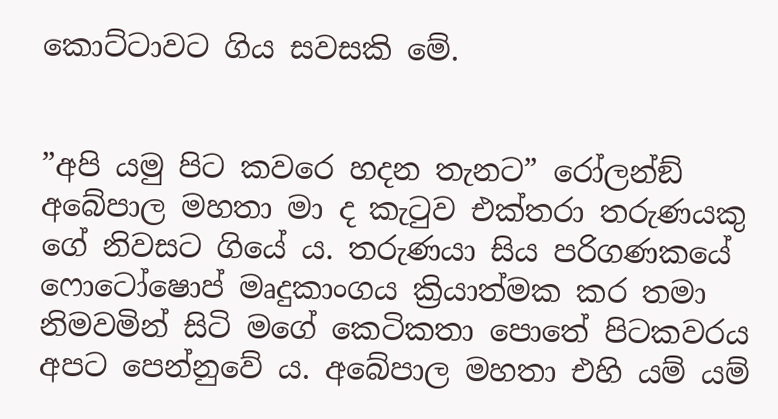කොට්ටාවට ගිය සවසකි මේ.


”අපි යමු පිට කවරෙ හදන තැනට” රෝලන්ඞ් අබේපාල මහතා මා ද කැටුව එක්තරා තරුණයකු ගේ නිවසට ගියේ ය. තරුණයා සිය පරිගණකයේ ෆොටෝෂොප් මෘදුකාංගය ක්‍රියාත්මක කර තමා නිමවමින් සිටි මගේ කෙටිකතා පොතේ පිටකවරය අපට පෙන්නුවේ ය. අබේපාල මහතා එහි යම් යම්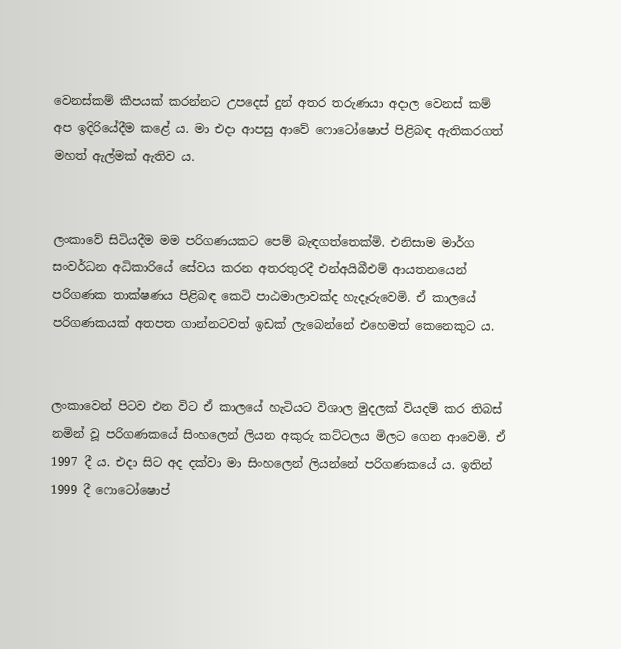වෙනස්කම් කීපයක් කරන්නට උපදෙස් දුන් අතර තරුණයා අදාල වෙනස් කම් අප ඉදිරියේදීම කළේ ය. මා එදා ආපසු ආවේ ෆොටෝෂොප් පිළිබඳ ඇතිකරගත් මහත් ඇල්මක් ඇතිව ය.


ලංකාවේ සිටියදීම මම පරිගණයකට පෙම් බැඳගත්තෙක්මි. එනිසාම මාර්ග සංවර්ධන අධිකාරියේ සේවය කරන අතරතුරදී එන්අයිබීඑම් ආයතනයෙන් පරිගණක තාක්ෂණය පිළිබඳ කෙටි පාඨමාලාවක්ද හැදෑරුවෙමි. ඒ කාලයේ පරිගණකයක් අතපත ගාන්නටවත් ඉඩක් ලැබෙන්නේ එහෙමත් කෙනෙකුට ය.


ලංකාවෙන් පිටව එන විට ඒ කාලයේ හැටියට විශාල මුදලක් වියදම් කර තිබස් නමින් වූ පරිගණකයේ සිංහලෙන් ලියන අකුරු කට්ටලය මිලට ගෙන ආවෙමි. ඒ 1997 දී ය. එදා සිට අද දක්වා මා සිංහලෙන් ලියන්නේ පරිගණකයේ ය. ඉතින් 1999 දී ෆොටෝෂොප්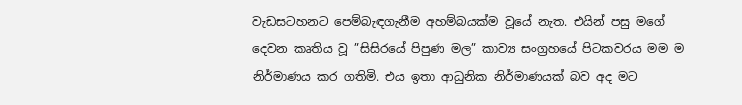වැඩසටහනට පෙම්බැඳගැනීම අහම්බයක්ම වූයේ නැත. එයින් පසු මගේ දෙවන කෘතිය වූ ”සිසිරයේ පිපුණ මල” කාව්‍ය සංග්‍රහයේ පිටකවරය මම ම නිර්මාණය කර ගතිමි. එය ඉතා ආධුනික නිර්මාණයක් බව අද මට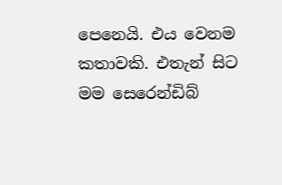පෙනෙයි. එය වෙනම කතාවකි. එතැන් සිට මම සෙරෙන්ඩිබ්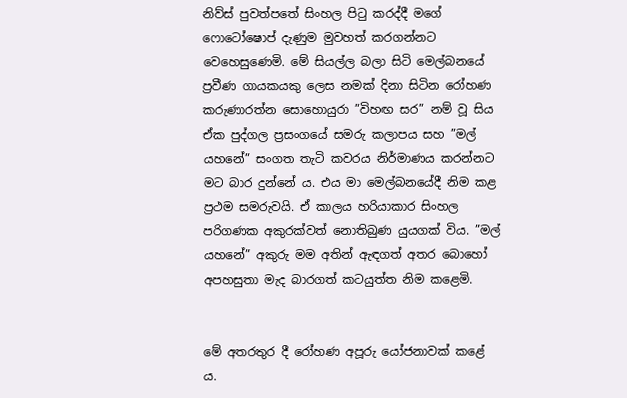නිව්ස් පුවත්පතේ සිංහල පිටු කරද්දී මගේ ෆොටෝෂොප් දැණුම මුවහත් කරගන්නට වෙහෙසුණෙමි. මේ සියල්ල බලා සිටි මෙල්බනයේ ප්‍රවීණ ගායකයකු ලෙස නමක් දිනා සිටින රෝහණ කරුණාරත්න සොහොයුරා ”විහඟ සර” නම් වූ සිය ඒක පුද්ගල ප්‍රසංගයේ සමරු කලාපය සහ ”මල් යහනේ” සංගත තැටි කවරය නිර්මාණය කරන්නට මට බාර දුන්නේ ය. එය මා මෙල්බනයේදී නිම කළ ප්‍රථම සමරුවයි. ඒ කාලය හරියාකාර සිංහල පරිගණක අකුරක්වත් නොතිබුණ යුයගක් විය. ”මල් යහනේ” අකුරු මම අතින් ඇඳගත් අතර බොහෝ අපහසුතා මැද බාරගත් කටයුත්ත නිම කළෙමි.


මේ අතරතුර දී රෝහණ අපූරු යෝජනාවක් කළේ ය.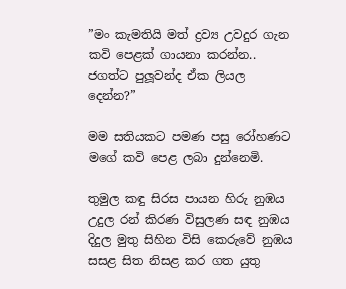”මං කැමතියි මත් ද්‍රව්‍ය උවදුර ගැන කවි පෙළක් ගායනා කරන්න.. ජගත්ට පුලූවන්ද ඒක ලියල දෙන්න?”

මම සතියකට පමණ පසු රෝහණට මගේ කවි පෙළ ලබා දුන්නෙමි.

තුමුල කඳු සිරස පායන හිරු නුඹය
උදුල රන් කිරණ විසුලණ සඳ නුඹය
දිදුල මුතු සිහින විසි කෙරුවේ නුඹය
සසළ සිත නිසළ කර ගත යුතු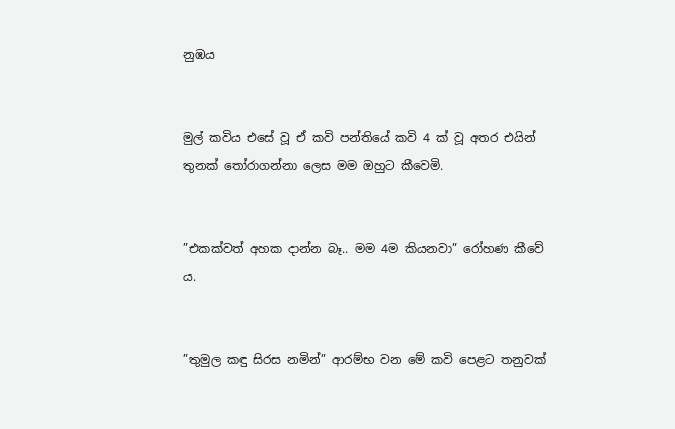නුඹය


මුල් කවිය එසේ වූ ඒ කවි පන්තියේ කවි 4 ක් වූ අතර එයින් තුනක් තෝරාගන්නා ලෙස මම ඔහුට කීවෙමි.


”එකක්වත් අහක දාන්න බෑ.. මම 4ම කියනවා” රෝහණ කීවේ ය.


”තුමුල කඳු සිරස නමින්” ආරම්භ වන මේ කවි පෙළට තනුවක්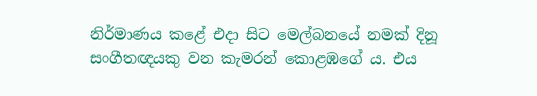නිර්මාණය කළේ එදා සිට මෙල්බනයේ නමක් දිනූ සංගීතඥයකු වන කැමරන් කොළඹගේ ය. එය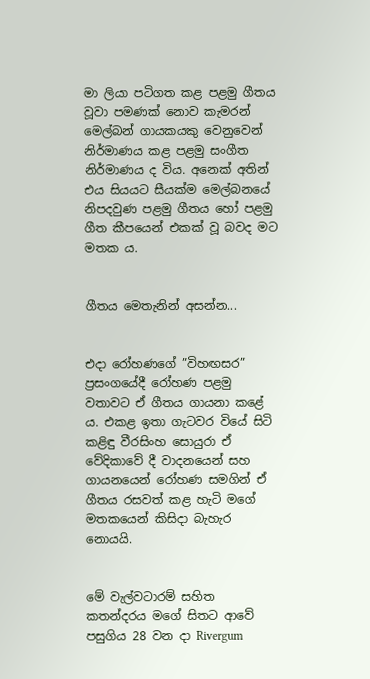මා ලියා පටිගත කළ පළමු ගීතය වූවා පමණක් නොව කැමරන් මෙල්බන් ගායකයකු වෙනුවෙන් නිර්මාණය කළ පළමු සංගීත නිර්මාණය ද විය. අනෙක් අතින් එය සියයට සීයක්ම මෙල්බනයේ නිපදවුණ පළමු ගීතය හෝ පළමු ගීත කීපයෙන් එකක් වූ බවද මට මතක ය.


ගීතය මෙතැනින් අසන්න...


එදා රෝහණගේ ”විහඟසර” ප්‍රසංගයේදී රෝහණ පළමු වතාවට ඒ ගීතය ගායනා කළේ ය. එකළ ඉතා ගැටවර වියේ සිටි කළිඳු වීරසිංහ සොයුරා ඒ වේදිකාවේ දී වාදනයෙන් සහ ගායනයෙන් රෝහණ සමගින් ඒ ගීතය රසවත් කළ හැටි මගේ මතකයෙන් කිසිදා බැහැර නොයයි.


මේ වැල්වටාරම් සහිත කතන්දරය මගේ සිතට ආවේ පසුගිය 28 වන දා Rivergum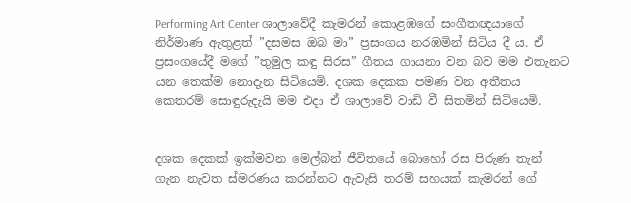Performing Art Center ශාලාවේදී කැමරන් කොළඹගේ සංගීතඥයාගේ නිර්මාණ ඇතුළත් ”දසමස ඔබ මා” ප්‍රසංගය නරඹමින් සිටිය දී ය. ඒ ප්‍රසංගයේදී මගේ ”තුමුල කඳු සිරස” ගීතය ගායනා වන බව මම එතැනට යන තෙක්ම නොදැන සිටියෙමි. දශක දෙකක පමණ වන අතීතය කෙතරම් සොඳුරුදැයි මම එදා ඒ ශාලාවේ වාඩි වී සිතමින් සිටියෙමි.


දශක දෙකක් ඉක්මවන මෙල්බන් ජීවිතයේ බොහෝ රස පිරුණ තැන් ගැන නැවත ස්මරණය කරන්නට ඇවැසි තරම් සහයක් කැමරන් ගේ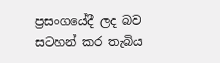ප්‍රසංගයේදී ලද බව සටහන් කර තැබිය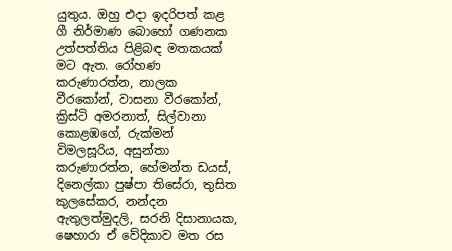යුතුය. ඔහු එදා ඉදරිපත් කළ ගී නිර්මාණ බොහෝ ගණනක උත්පත්තිය පිළිබඳ මතකයක් මට ඇත. රෝහණ කරුණාරත්න, නාලක වීරකෝන්, වාසනා වීරකෝන්, ක්‍රිස්ටි අමරනාත්, සිල්වානා කොළඹගේ, රුක්මන් විමලසූරිය, අසුන්තා කරුණාරත්න, හේමන්ත ඩයස්, දිනෙල්කා පුෂ්පා තිසේරා, තුසිත කුලසේකර, නන්දන ඇතුලත්මුදලි, සරනි දිසානායක, ෂෙහාරා ඒ වේදිකාව මත රස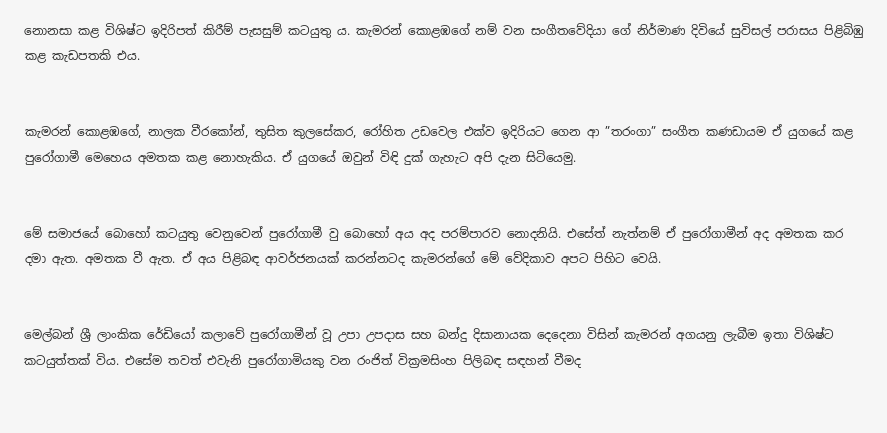නොනසා කළ විශිෂ්ට ඉදිරිපත් කිරීම් පැසසුම් කටයුතු ය. කැමරන් කොළඹගේ නම් වන සංගීතවේදියා ගේ නිර්මාණ දිවියේ සුවිසල් පරාසය පිළිබිඹු කළ කැඩපතකි එය.


කැමරන් කොළඹගේ, නාලක වීරකෝන්, තුසිත කුලසේකර, රෝහිත උඩවෙල එක්ව ඉදිරියට ගෙන ආ ”තරංගා” සංගීත කණඩායම ඒ යුගයේ කළ පුරෝගාමී මෙහෙය අමතක කළ නොහැකිය. ඒ යුගයේ ඔවුන් විඳි දුක් ගැහැට අපි දැන සිටියෙමු.


මේ සමාජයේ බොහෝ කටයුතු වෙනුවෙන් පුරෝගාමී වු බොහෝ අය අද පරම්පාරව නොදනියි. එසේත් නැත්නම් ඒ පුරෝගාමීන් අද අමතක කර දමා ඇත. අමතක වී ඇත. ඒ අය පිළිබඳ ආවර්ජනයක් කරන්නටද කැමරන්ගේ මේ වේදිකාව අපට පිහිට වෙයි.


මෙල්බන් ශ්‍රී ලාංකික රේඩියෝ කලාවේ පුරෝගාමීන් වූ උපා උපදාස සහ බන්දු දිසානායක දෙදෙනා විසින් කැමරන් අගයනු ලැබීම ඉතා විශිෂ්ට කටයුත්තක් විය. එසේම තවත් එවැනි පුරෝගාමියකු වන රංජිත් වික්‍රමසිංහ පිලිබඳ සඳහන් වීමද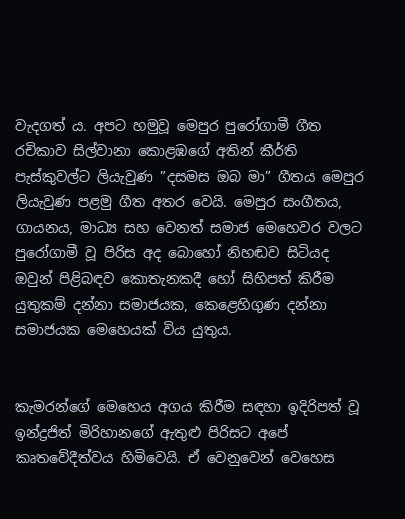වැදගත් ය. අපට හමුවූ මෙපුර පුරෝගාමී ගීත රචිකාව සිල්වානා කොළඹගේ අතින් කීර්ති පැස්කුවල්ට ලියැවුණ ”දසමස ඔබ මා” ගීතය මෙපුර ලියැවුණ පළමු ගීත අතර වෙයි. මෙපුර සංගීතය, ගායනය, මාධ්‍ය සහ වෙනත් සමාජ මෙහෙවර වලට පුරෝගාමී වූ පිරිස අද බොහෝ නිහඬව සිටියද ඔවුන් පිළිබඳව කොතැනකදී හෝ සිහිපත් කිරීම යුතුකම් දන්නා සමාජයක, කෙළෙහිගුණ දන්නා සමාජයක මෙහෙයක් විය යුතුය.


කැමරන්ගේ මෙහෙය අගය කිරීම සඳහා ඉදිරිපත් වූ ඉන්ද්‍රජිත් මිරිහානගේ ඇතුළු පිරිසට අපේ කෘතවේදීත්වය හිමිවෙයි. ඒ වෙනුවෙන් වෙහෙස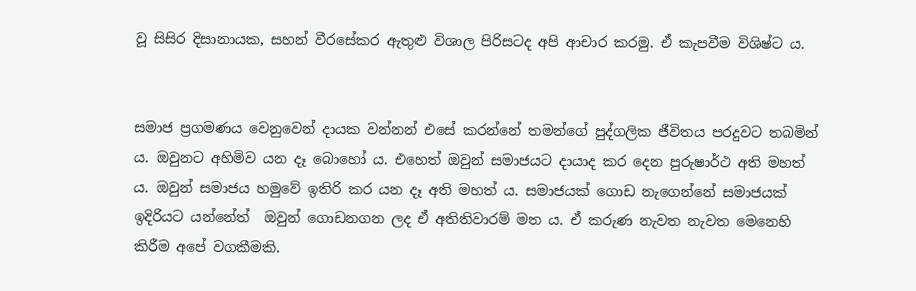වූ සිසිර දිසානායක, සහන් වීරසේකර ඇතුළු විශාල පිරිසටද අපි ආචාර කරමු. ඒ කැපවීම විශිෂ්ට ය.


සමාජ ප්‍රගමණය වෙනුවෙන් දායක වන්නන් එසේ කරන්නේ තමන්ගේ පුද්ගලික ජීවිතය පරදුවට තබමින් ය. ඔවුනට අහිමිව යන දෑ බොහෝ ය. එහෙත් ඔවුන් සමාජයට දායාද කර දෙන පුරුෂාර්ථ අති මහත් ය. ඔවුන් සමාජය හමුවේ ඉතිරි කර යන දෑ අති මහත් ය. සමාජයක් ගොඩ නැගෙන්නේ සමාජයක් ඉදිරියට යන්නේත්  ඔවුන් ගොඩනගන ලද ඒ අතිතිවාරම් මත ය. ඒ කරුණ නැවත නැවත මෙනෙහි කිරීම අපේ වගකීමකි.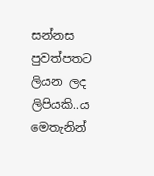සන්නස පුවත්පතට ලියන ලද ලිපියකි..ය මෙතැනින්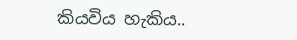කියවිය හැකිය..